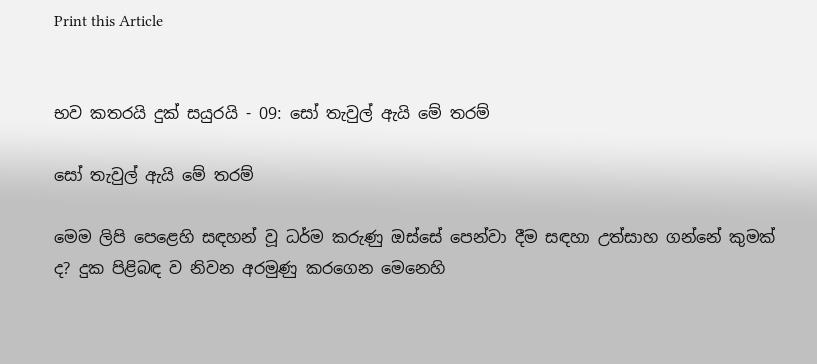Print this Article


භව කතරයි දුක් සයුරයි - 09: සෝ තැවුල් ඇයි මේ තරම්

සෝ තැවුල් ඇයි මේ තරම්

මෙම ලිපි පෙළෙහි සඳහන් වූ ධර්ම කරුණු ඔස්සේ පෙන්වා දීම සඳහා උත්සාහ ගන්නේ කුමක් ද? දුක පිළිබඳ ව නිවන අරමුණු කරගෙන මෙනෙහි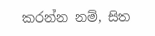කරන්න නම්, සිත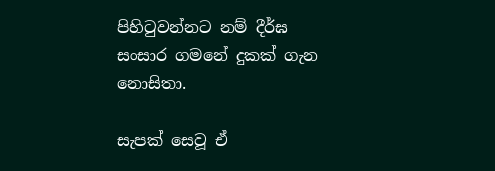පිහිටුවන්නට නම් දීර්ඝ සංසාර ගමනේ දුකක් ගැන නොසිතා.

සැපක් සෙවූ ඒ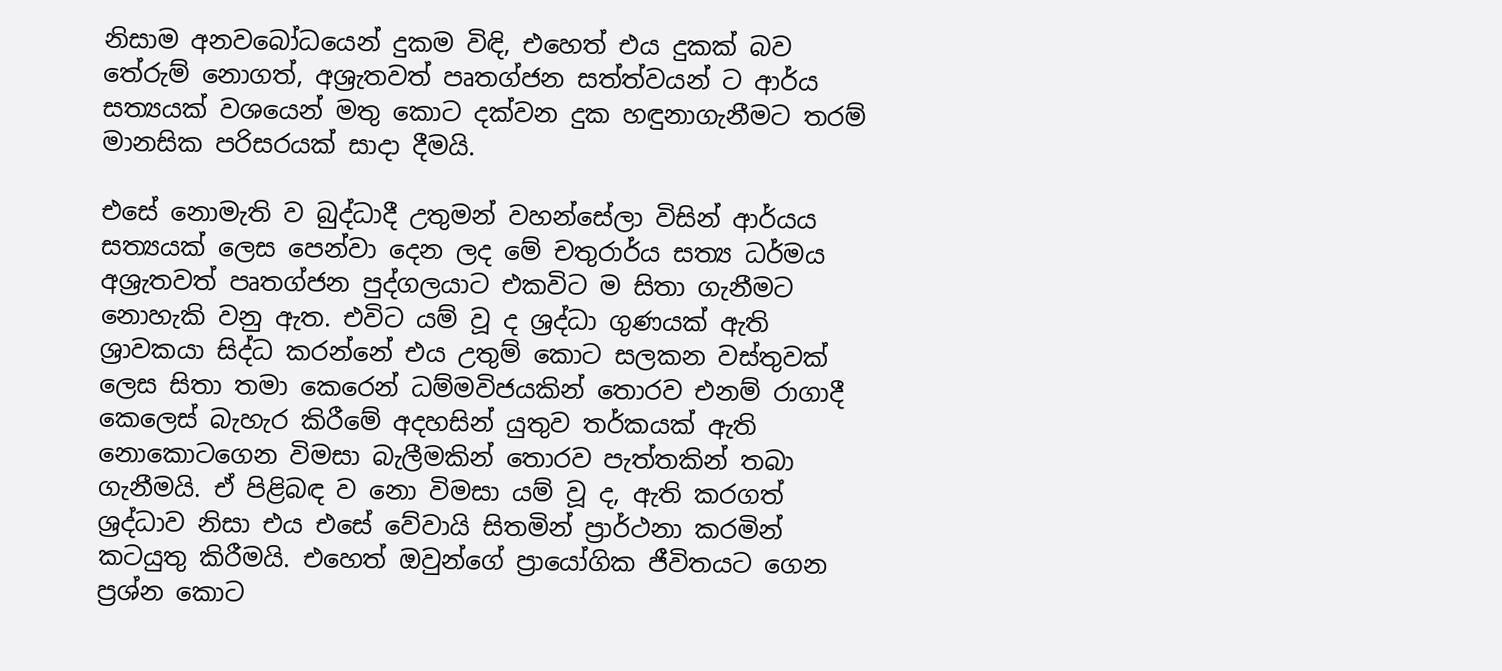නිසාම අනවබෝධයෙන් දුකම විඳි, එහෙත් එය දුකක් බව තේරුම් නොගත්, අශ්‍රැතවත් පෘතග්ජන සත්ත්වයන් ට ආර්ය සත්‍යයක් වශයෙන් මතු කොට දක්වන දුක හඳුනාගැනීමට තරම් මානසික පරිසරයක් සාදා දීමයි.

එසේ නොමැති ව බුද්ධාදී උතුමන් වහන්සේලා විසින් ආර්යය සත්‍යයක් ලෙස පෙන්වා දෙන ලද මේ චතුරාර්ය සත්‍ය ධර්මය අශ්‍රැතවත් පෘතග්ජන පුද්ගලයාට එකවිට ම සිතා ගැනීමට නොහැකි වනු ඇත. එවිට යම් වූ ද ශ්‍රද්ධා ගුණයක් ඇති ශ්‍රාවකයා සිද්ධ කරන්නේ එය උතුම් කොට සලකන වස්තුවක් ලෙස සිතා තමා කෙරෙන් ධම්මවිජයකින් තොරව එනම් රාගාදී කෙලෙස් බැහැර කිරීමේ අදහසින් යුතුව තර්කයක් ඇති නොකොටගෙන විමසා බැලීමකින් තොරව පැත්තකින් තබා ගැනීමයි. ඒ පිළිබඳ ව නො විමසා යම් වූ ද, ඇති කරගත් ශ්‍රද්ධාව නිසා එය එසේ වේවායි සිතමින් ප්‍රාර්ථනා කරමින් කටයුතු කිරීමයි. එහෙත් ඔවුන්ගේ ප්‍රායෝගික ජීවිතයට ගෙන ප්‍රශ්න කොට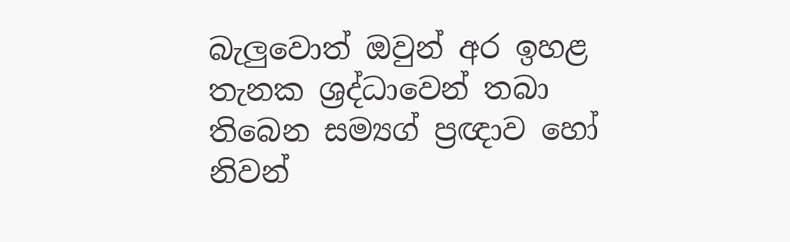බැලුවොත් ඔවුන් අර ඉහළ තැනක ශ්‍රද්ධාවෙන් තබා තිබෙන සම්‍යග් ප්‍රඥාව හෝ නිවන්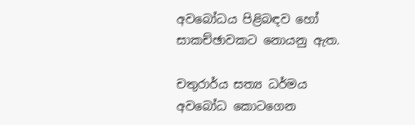අවබෝධය පිළිබඳව හෝ සාකච්ඡාවකට නොයනු ඇත.

චතුරාර්ය සත්‍ය ධර්මය අවබෝධ කොටගෙන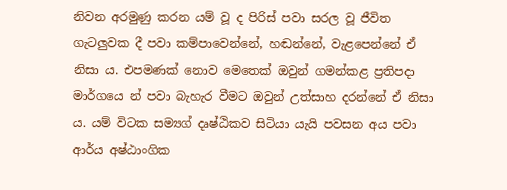නිවන අරමුණු කරන යම් වූ ද පිරිස් පවා සරල වූ ජීවිත ගැටලුවක දී පවා කම්පාවෙන්නේ, හඬන්නේ, වැළපෙන්නේ ඒ නිසා ය. එපමණක් නොව මෙතෙක් ඔවුන් ගමන්කළ ප්‍රතිපදා මාර්ගයෙ න් පවා බැහැර වීමට ඔවුන් උත්සාහ දරන්නේ ඒ නිසා ය. යම් විටක සම්‍යග් දෘෂ්ඨිකව සිටියා යැයි පවසන අය පවා ආර්ය අෂ්ඨාංගික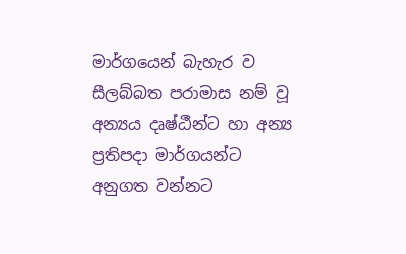මාර්ගයෙන් බැහැර ව සීලබ්බත පරාමාස නම් වූ අන්‍යය දෘෂ්ඨීන්ට හා අන්‍ය ප්‍රතිපදා මාර්ගයන්ට අනුගත වන්නට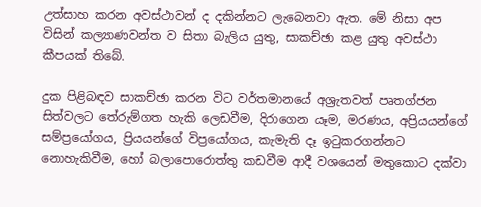උත්සාහ කරන අවස්ථාවන් ද දකින්නට ලැබෙනවා ඇත. මේ නිසා අප විසින් කල්‍යාණවන්ත ව සිතා බැලිය යුතු, සාකච්ඡා කළ යුතු අවස්ථා කීපයක් තිබේ.

දුක පිළිබඳව සාකච්ඡා කරන විට වර්තමානයේ අශ්‍රැතවත් පෘතග්ජන සිත්වලට තේරුම්ගත හැකි ලෙඩවීම, දිරාගෙන යෑම, මරණය, අප්‍රියයන්ගේ සම්ප්‍රයෝගය, ප්‍රියයන්ගේ විප්‍රයෝගය, කැමැති දෑ ඉටුකරගන්නට නොහැකිවීම, හෝ බලාපොරොත්තු කඩවීම ආදී වශයෙන් මතුකොට දක්වා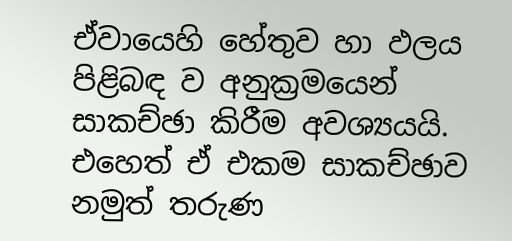ඒවායෙහි හේතුව හා ඵලය පිළිබඳ ව අනුක්‍රමයෙන් සාකච්ඡා කිරීම අවශ්‍යයයි. එහෙත් ඒ එකම සාකච්ඡාව නමුත් තරුණ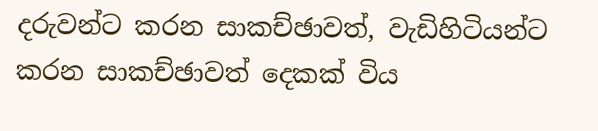දරුවන්ට කරන සාකච්ඡාවත්, වැඩිහිටියන්ට කරන සාකච්ඡාවත් දෙකක් විය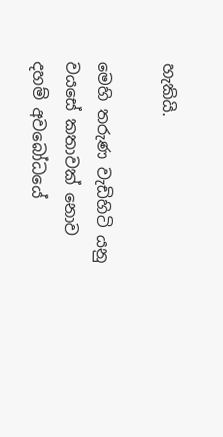හැකියි.

මෙහි තරුණ වැඩිහිටි යනු වයසේ කතාවක් නොව දහම් අවබෝධයේ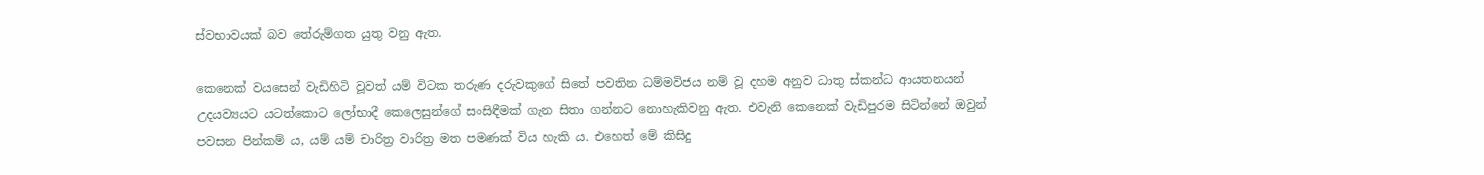ස්වභාවයක් බව තේරුම්ගත යුතු වනු ඇත.

කෙනෙක් වයසෙන් වැඩිහිටි වූවත් යම් විටක තරුණ දරුවකුගේ සිතේ පවතින ධම්මවිජය නම් වූ දහම අනුව ධාතු ස්කන්ධ ආයතනයන් උදයව්‍යයට යටත්කොට ලෝභාදී කෙලෙසුන්ගේ සංසිඳීමක් ගැන සිතා ගන්නට නොහැකිවනු ඇත. එවැනි කෙනෙක් වැඩිපුරම සිටින්නේ ඔවුන් පවසන පින්කම් ය, යම් යම් චාරිත්‍ර වාරිත්‍ර මත පමණක් විය හැකි ය. එහෙත් මේ කිසිදු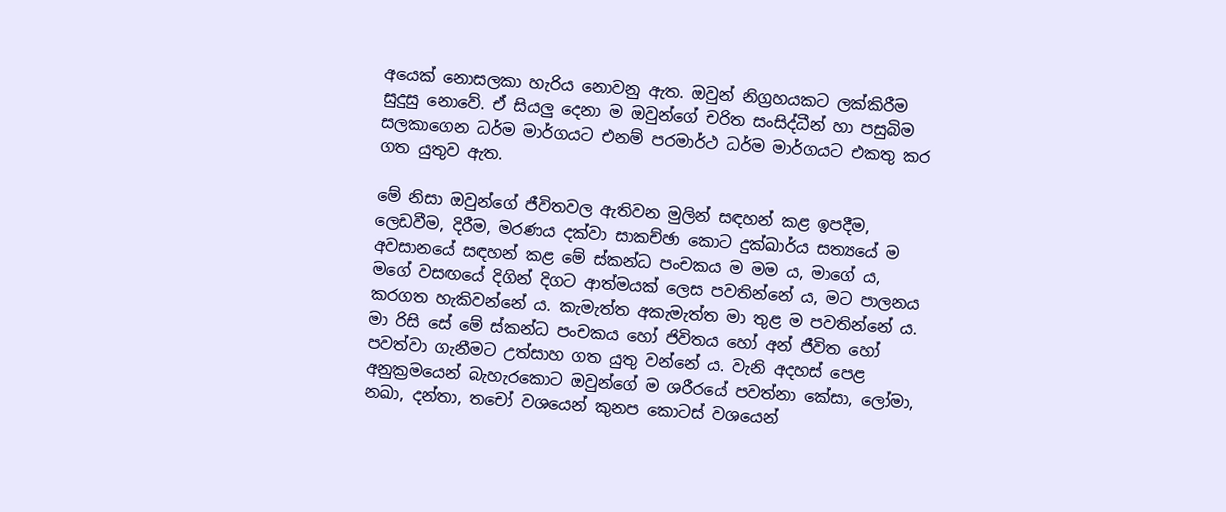අයෙක් නොසලකා හැරිය නොවනු ඇත. ඔවුන් නිග්‍රහයකට ලක්කිරීම සුදුසු නොවේ. ඒ සියලු දෙනා ම ඔවුන්ගේ චරිත සංසිද්ධීන් හා පසුබිම සලකාගෙන ධර්ම මාර්ගයට එනම් පරමාර්ථ ධර්ම මාර්ගයට එකතු කර ගත යුතුව ඇත.

මේ නිසා ඔවුන්ගේ ජීවිතවල ඇතිවන මුලින් සඳහන් කළ ඉපදීම, ලෙඩවීම, දිරීම, මරණය දක්වා සාකච්ඡා කොට දුක්ඛාර්ය සත්‍යයේ ම අවසානයේ සඳහන් කළ මේ ස්කන්ධ පංචකය ම මම ය, මාගේ ය, මගේ වසඟයේ දිගින් දිගට ආත්මයක් ලෙස පවතින්නේ ය, මට පාලනය කරගත හැකිවන්නේ ය. කැමැත්ත අකැමැත්ත මා තුළ ම පවතින්නේ ය. මා රිසි සේ මේ ස්කන්ධ පංචකය හෝ ජිවිතය හෝ අන් ජීවිත හෝ පවත්වා ගැනීමට උත්සාහ ගත යුතු වන්නේ ය. වැනි අදහස් පෙළ අනුක්‍රමයෙන් බැහැරකොට ඔවුන්ගේ ම ශරීරයේ පවත්නා කේසා, ලෝමා, නඛා, දන්තා, තචෝ වශයෙන් කුනප කොටස් වශයෙන්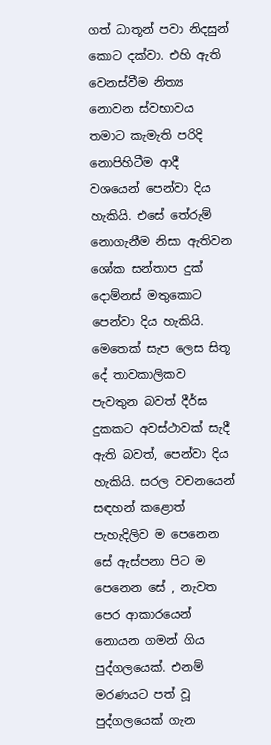ගත් ධාතූන් පවා නිදසුන් කොට දක්වා. එහි ඇති වෙනස්වීම නිත්‍ය නොවන ස්වභාවය තමාට කැමැති පරිදි නොපිහිටීම ආදී වශයෙන් පෙන්වා දිය හැකියි. එසේ තේරුම් නොගැනීම නිසා ඇතිවන ශෝක සන්තාප දුක් දොම්නස් මතුකොට පෙන්වා දිය හැකියි. මෙතෙක් සැප ලෙස සිතූ දේ තාවකාලිකව පැවතුන බවත් දීර්ඝ දුකකට අවස්ථාවක් සැදී ඇති බවත්, පෙන්වා දිය හැකියි. සරල වචනයෙන් සඳහන් කළොත් පැහැදිලිව ම පෙනෙන සේ ඇස්පනා පිට ම පෙනෙන සේ , නැවත පෙර ආකාරයෙන් නොයන ගමන් ගිය පුද්ගලයෙක්. එනම් මරණයට පත් වූ පුද්ගලයෙක් ගැන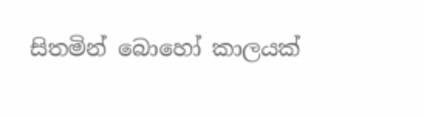සිතමින් බොහෝ කාලයක්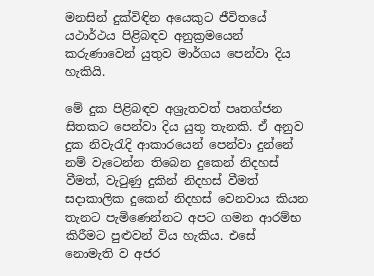මනසින් දුක්විඳින අයෙකුට ජීවිතයේ යථාර්ථය පිළිබඳව අනුක්‍රමයෙන් කරුණාවෙන් යුතුව මාර්ගය පෙන්වා දිය හැකියි.

මේ දුක පිළිබඳව අශ්‍රැතවත් පෘතග්ජන සිතකට පෙන්වා දිය යුතු තැනකි. ඒ අනුව දුක නිවැරැදි ආකාරයෙන් පෙන්වා දුන්නේ නම් වැටෙන්න තිබෙන දුකෙන් නිදහස් වීමත්, වැටුණු දුකින් නිදහස් වීමත් සදාකාලික දුකෙන් නිදහස් වෙනවාය කියන තැනට පැමිණෙන්නට අපට ගමන ආරම්භ කිරීමට පුළුවන් විය හැකිය. එසේ නොමැති ව අජර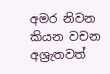අමර නිවන කියන වචන අශ්‍රැතවත්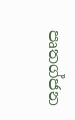පෘතග්ජන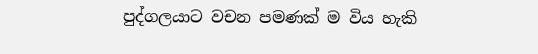පුද්ගලයාට වචන පමණක් ම විය හැකි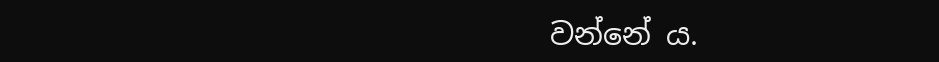වන්නේ ය.